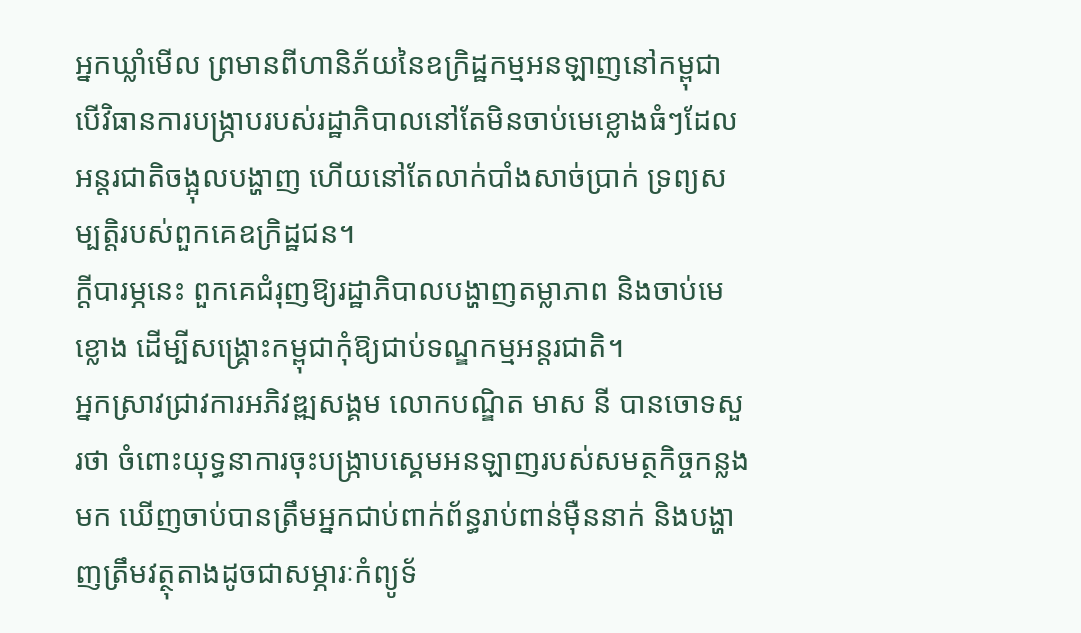អ្នកឃ្លាំមើល ព្រមានពីហានិភ័យនៃឧក្រិដ្ឋកម្មអនឡាញនៅកម្ពុជា បើវិធានការបង្ក្រាបរបស់រដ្ឋាភិបាលនៅតែមិនចាប់មេខ្លោងធំៗដែលអន្តរជាតិចង្អុលបង្ហាញ ហើយនៅតែលាក់បាំងសាច់ប្រាក់ ទ្រព្យសម្បត្តិរបស់ពួកគេឧក្រិដ្ឋជន។
ក្តីបារម្ភនេះ ពួកគេជំរុញឱ្យរដ្ឋាភិបាលបង្ហាញតម្លាភាព និងចាប់មេខ្លោង ដើម្បីសង្គ្រោះកម្ពុជាកុំឱ្យជាប់ទណ្ឌកម្មអន្តរជាតិ។
អ្នកស្រាវជ្រាវការអភិវឌ្ឍសង្គម លោកបណ្ឌិត មាស នី បានចោទសួរថា ចំពោះយុទ្ធនាការចុះបង្ក្រាបស្គេមអនឡាញរបស់សមត្ថកិច្ចកន្លងមក ឃើញចាប់បានត្រឹមអ្នកជាប់ពាក់ព័ន្ធរាប់ពាន់ម៉ឺននាក់ និងបង្ហាញត្រឹមវត្ថុតាងដូចជាសម្ភារៈកំព្យូទ័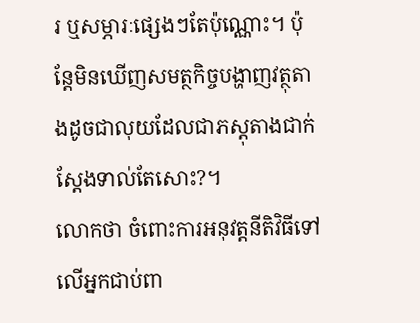រ ឬសម្ភារៈផ្សេងៗតែប៉ុណ្ណោះ។ ប៉ុន្តែមិនឃើញសមត្ថកិច្ចបង្ហាញវត្ថុតាងដូចជាលុយដែលជាភស្តុតាងជាក់ស្តែងទាល់តែសោះ?។
លោកថា ចំពោះការអនុវត្តនីតិវិធីទៅលើអ្នកជាប់ពា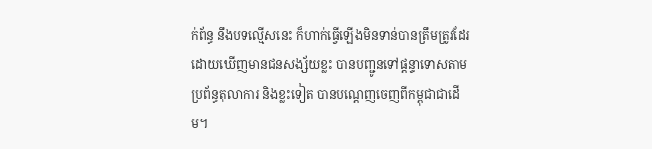ក់ព័ន្ធ នឹងបទល្មើសនេះ ក៏ហាក់ធ្វើឡើងមិនទាន់បានត្រឹមត្រូវដែរ ដោយឃើញមានជនសង្ស័យខ្លះ បានបញ្ជូនទៅផ្តន្ទាទោសតាមប្រព័ន្ធតុលាការ និងខ្លះទៀត បានបណ្តេញចេញពីកម្ពុជាជាដើម។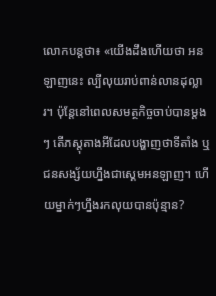លោកបន្តថា៖ «យើងដឹងហើយថា អនឡាញនេះ ល្បីលុយរាប់ពាន់លានដុល្លារ។ ប៉ុន្តែនៅពេលសមត្ថកិច្ចចាប់បានម្តងៗ តើភស្តុតាងអីដែលបង្ហាញថាទីតាំង ឬជនសង្ស័យហ្នឹងជាស្គេមអនឡាញ។ ហើយម្នាក់ៗហ្នឹងរកលុយបានប៉ុន្មាន?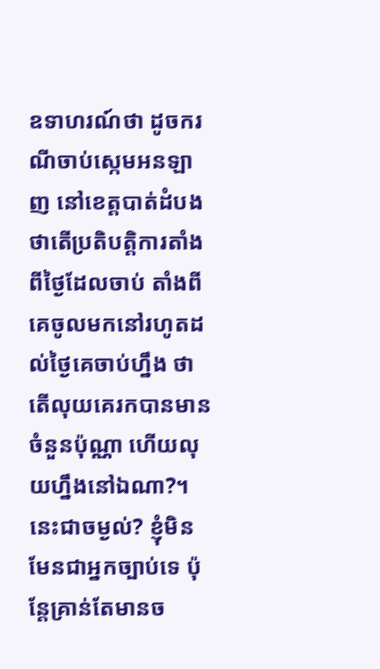ឧទាហរណ៍ថា ដូចករណីចាប់ស្កេមអនឡាញ នៅខេត្តបាត់ដំបង ថាតើប្រតិបត្តិការតាំងពីថ្ងៃដែលចាប់ តាំងពីគេចូលមកនៅរហូតដល់ថ្ងៃគេចាប់ហ្នឹង ថាតើលុយគេរកបានមានចំនួនប៉ុណ្ណា ហើយលុយហ្នឹងនៅឯណា?។ នេះជាចម្ងល់? ខ្ញុំមិនមែនជាអ្នកច្បាប់ទេ ប៉ុន្តែគ្រាន់តែមានច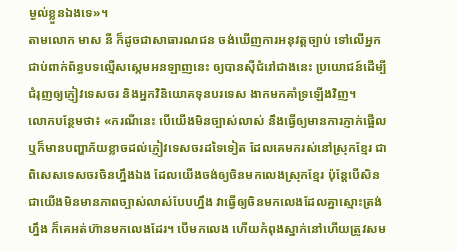ម្ងល់ខ្លួនឯងទេ»។
តាមលោក មាស នី ក៏ដូចជាសាធារណជន ចង់ឃើញការអនុវត្តច្បាប់ ទៅលើអ្នកជាប់ពាក់ព័ន្ធបទល្មើសស្កេមអនឡាញនេះ ឲ្យបានស៊ីជំរៅជាងនេះ ប្រយោជន៍ដើម្បីជំរុញឲ្យភ្ញៀវទេសចរ និងអ្នកវិនិយោគទុនបរទេស ងាកមកគាំទ្រឡើងវិញ។
លោកបន្ថែមថា៖ «ករណីនេះ បើយើងមិនច្បាស់លាស់ នឹងធ្វើឲ្យមានការភ្ញាក់ផ្អើល ឬក៏មានបញ្ហាភ័យខ្លាចដល់ភ្ញៀវទេសចរដទៃទៀត ដែលគេមករស់នៅស្រុកខ្មែរ ជាពិសេសទេសចរចិនហ្នឹងឯង ដែលយើងចង់ឲ្យចិនមកលេងស្រុកខ្មែរ ប៉ុន្តែបើសិនជាយើងមិនមានភាពច្បាស់លាស់បែបហ្នឹង វាធ្វើឲ្យចិនមកលេងដែលគ្នាស្មោះត្រង់ហ្នឹង ក៏គេអត់ហ៊ានមកលេងដែរ។ បើមកលេង ហើយកំពុងស្នាក់នៅហើយត្រូវសម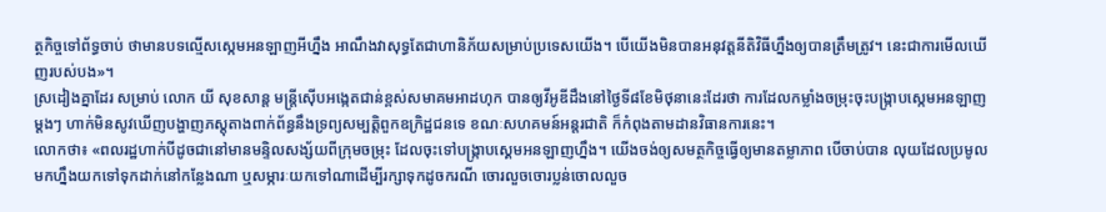ត្ថកិច្ចទៅព័ទ្ធចាប់ ថាមានបទល្មើសស្កេមអនឡាញអីហ្នឹង អាណឹងវាសុទ្ធតែជាហានិភ័យសម្រាប់ប្រទេសយើង។ បើយើងមិនបានអនុវត្តនីតិវិធីហ្នឹងឲ្យបានត្រឹមត្រូវ។ នេះជាការមើលឃើញរបស់បង»។
ស្រដៀងគ្នាដែរ សម្រាប់ លោក យី សុខសាន្ត មន្ត្រីស៊ើបអង្កេតជាន់ខ្ពស់សមាគមអាដហុក បានឲ្យវីអូឌីដឹងនៅថ្ងៃទី៨ខែមិថុនានេះដែរថា ការដែលកម្លាំងចម្រុះចុះបង្ក្រាបស្កេមអនឡាញម្តងៗ ហាក់មិនសូវឃើញបង្ហាញភស្តុតាងពាក់ព័ន្ធនឹងទ្រព្យសម្បត្តិពួកឧក្រិដ្ឋជនទេ ខណៈសហគមន៍អន្តរជាតិ ក៏កំពុងតាមដានវិធានការនេះ។
លោកថា៖ «ពលរដ្ឋហាក់បីដូចជានៅមានមន្ទិលសង្ស័យពីក្រុមចម្រុះ ដែលចុះទៅបង្ក្រាបស្គេមអនឡាញហ្នឹង។ យើងចង់ឲ្យសមត្ថកិច្ចធ្វើឲ្យមានតម្លាភាព បើចាប់បាន លុយដែលប្រមូលមកហ្នឹងយកទៅទុកដាក់នៅកន្លែងណា ឬសម្ភារៈយកទៅណាដើម្បីរក្សាទុកដូចករណី ចោរលួចចោរប្លន់ចោលលួច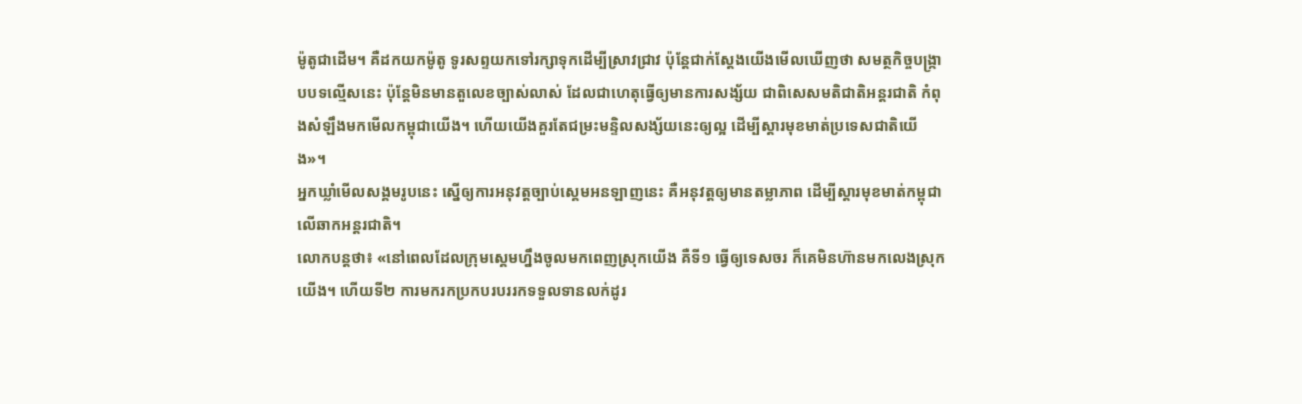ម៉ូតូជាដើម។ គឺដកយកម៉ូតូ ទូរសព្ទយកទៅរក្សាទុកដើម្បីស្រាវជ្រាវ ប៉ុន្តែជាក់ស្តែងយើងមើលឃើញថា សមត្ថកិច្ចបង្ក្រាបបទល្មើសនេះ ប៉ុន្តែមិនមានតួលេខច្បាស់លាស់ ដែលជាហេតុធ្វើឲ្យមានការសង្ស័យ ជាពិសេសមតិជាតិអន្តរជាតិ កំពុងសំឡឹងមកមើលកម្ពុជាយើង។ ហើយយើងគួរតែជម្រះមន្ទិលសង្ស័យនេះឲ្យល្អ ដើម្បីស្តារមុខមាត់ប្រទេសជាតិយើង»។
អ្នកឃ្លាំមើលសង្គមរូបនេះ ស្នើឲ្យការអនុវត្តច្បាប់ស្គេមអនឡាញនេះ គឺអនុវត្តឲ្យមានតម្លាភាព ដើម្បីស្តារមុខមាត់កម្ពុជាលើឆាកអន្តរជាតិ។
លោកបន្តថា៖ «នៅពេលដែលក្រុមស្គេមហ្នឹងចូលមកពេញស្រុកយើង គឺទី១ ធ្វើឲ្យទេសចរ ក៏គេមិនហ៊ានមកលេងស្រុកយើង។ ហើយទី២ ការមករកប្រកបរបររកទទួលទានលក់ដូរ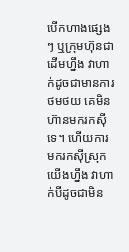បើកហាងផ្សេងៗ ឬក្រុមហ៊ុនជាដើមហ្នឹង វាហាក់ដូចជាមានការថមថយ គេមិនហ៊ានមករកស៊ីទេ។ ហើយការមករកស៊ីស្រុកយើងហ្នឹង វាហាក់បីដូចជាមិន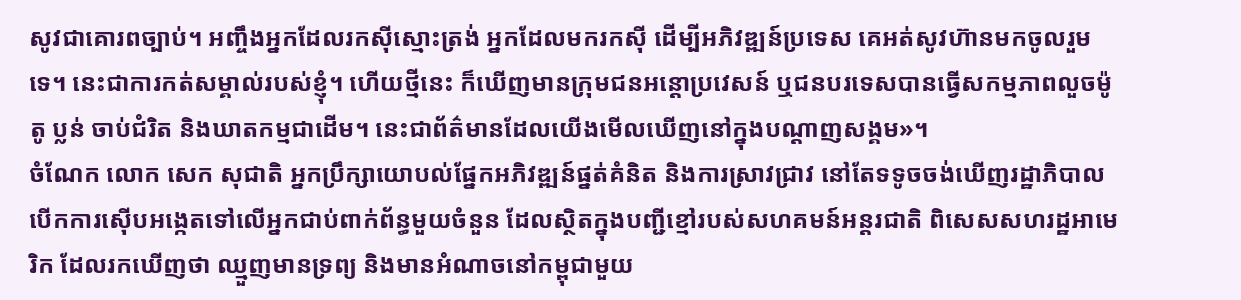សូវជាគោរពច្បាប់។ អញ្ចឹងអ្នកដែលរកស៊ីស្មោះត្រង់ អ្នកដែលមករកស៊ី ដើម្បីអភិវឌ្ឍន៍ប្រទេស គេអត់សូវហ៊ានមកចូលរួមទេ។ នេះជាការកត់សម្គាល់របស់ខ្ញុំ។ ហើយថ្មីនេះ ក៏ឃើញមានក្រុមជនអន្តោប្រវេសន៍ ឬជនបរទេសបានធ្វើសកម្មភាពលួចម៉ូតូ ប្លន់ ចាប់ជំរិត និងឃាតកម្មជាដើម។ នេះជាព័ត៌មានដែលយើងមើលឃើញនៅក្នុងបណ្តាញសង្គម»។
ចំណែក លោក សេក សុជាតិ អ្នកប្រឹក្សាយោបល់ផ្នែកអភិវឌ្ឍន៍ផ្នត់គំនិត និងការស្រាវជ្រាវ នៅតែទទូចចង់ឃើញរដ្ឋាភិបាល បើកការស៊ើបអង្កេតទៅលើអ្នកជាប់ពាក់ព័ន្ធមួយចំនួន ដែលស្ថិតក្នុងបញ្ជីខ្មៅរបស់សហគមន៍អន្តរជាតិ ពិសេសសហរដ្ឋអាមេរិក ដែលរកឃើញថា ឈ្មួញមានទ្រព្យ និងមានអំណាចនៅកម្ពុជាមួយ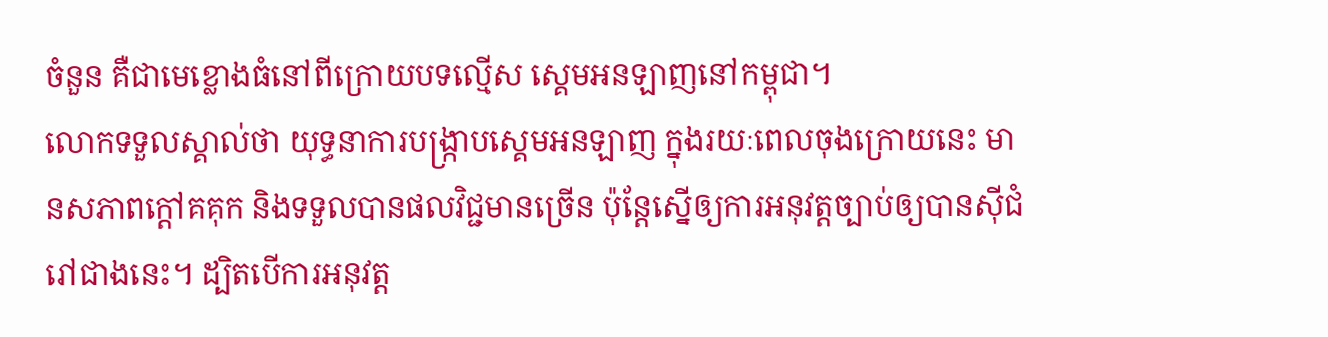ចំនួន គឺជាមេខ្លោងធំនៅពីក្រោយបទល្មើស ស្គេមអនឡាញនៅកម្ពុជា។
លោកទទួលស្គាល់ថា យុទ្ធនាការបង្ក្រាបស្គេមអនឡាញ ក្នុងរយៈពេលចុងក្រោយនេះ មានសភាពក្តៅគគុក និងទទួលបានផលវិជ្ជមានច្រើន ប៉ុន្តែស្នើឲ្យការអនុវត្តច្បាប់ឲ្យបានស៊ីជំរៅជាងនេះ។ ដ្បិតបើការអនុវត្ត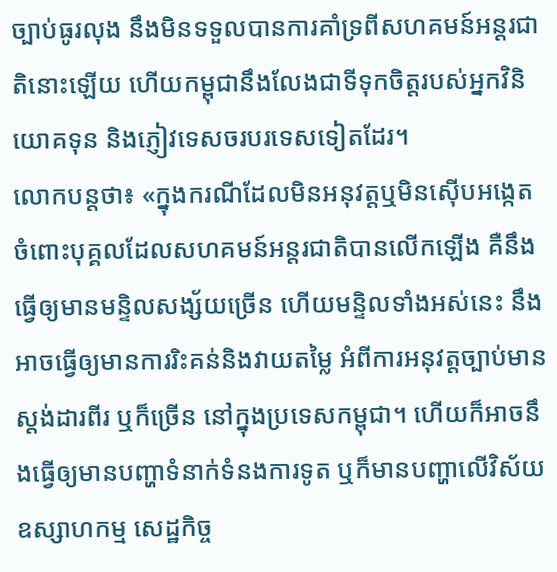ច្បាប់ធូរលុង នឹងមិនទទួលបានការគាំទ្រពីសហគមន៍អន្តរជាតិនោះឡើយ ហើយកម្ពុជានឹងលែងជាទីទុកចិត្តរបស់អ្នកវិនិយោគទុន និងភ្ញៀវទេសចរបរទេសទៀតដែរ។
លោកបន្តថា៖ «ក្នុងករណីដែលមិនអនុវត្តឬមិនស៊ើបអង្កេត ចំពោះបុគ្គលដែលសហគមន៍អន្តរជាតិបានលើកឡើង គឺនឹងធ្វើឲ្យមានមន្ទិលសង្ស័យច្រើន ហើយមន្ទិលទាំងអស់នេះ នឹងអាចធ្វើឲ្យមានការរិះគន់និងវាយតម្លៃ អំពីការអនុវត្តច្បាប់មានស្តង់ដារពីរ ឬក៏ច្រើន នៅក្នុងប្រទេសកម្ពុជា។ ហើយក៏អាចនឹងធ្វើឲ្យមានបញ្ហាទំនាក់ទំនងការទូត ឬក៏មានបញ្ហាលើវិស័យឧស្សាហកម្ម សេដ្ឋកិច្ច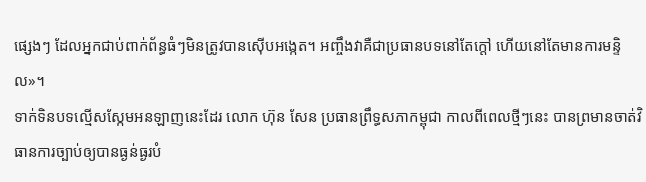ផ្សេងៗ ដែលអ្នកជាប់ពាក់ព័ន្ធធំៗមិនត្រូវបានស៊ើបអង្កេត។ អញ្ចឹងវាគឺជាប្រធានបទនៅតែក្តៅ ហើយនៅតែមានការមន្ទិល»។
ទាក់ទិនបទល្មើសស្កែមអនឡាញនេះដែរ លោក ហ៊ុន សែន ប្រធានព្រឹទ្ធសភាកម្ពុជា កាលពីពេលថ្មីៗនេះ បានព្រមានចាត់វិធានការច្បាប់ឲ្យបានធ្ងន់ធ្ងរបំ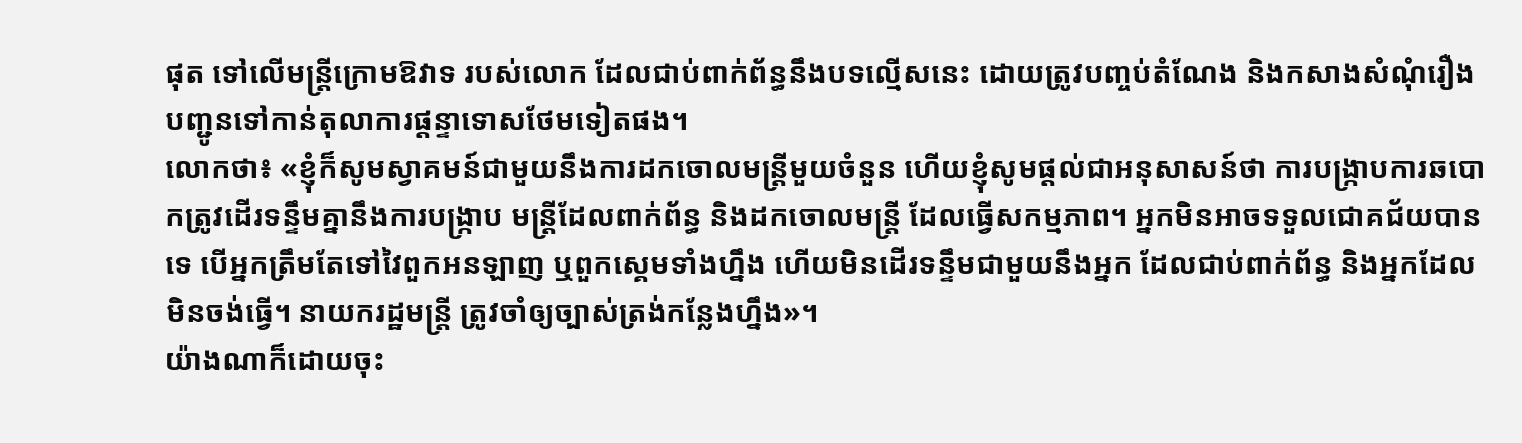ផុត ទៅលើមន្ត្រីក្រោមឱវាទ របស់លោក ដែលជាប់ពាក់ព័ន្ធនឹងបទល្មើសនេះ ដោយត្រូវបញ្ចប់តំណែង និងកសាងសំណុំរឿងបញ្ជូនទៅកាន់តុលាការផ្តន្ទាទោសថែមទៀតផង។
លោកថា៖ «ខ្ញុំក៏សូមស្វាគមន៍ជាមួយនឹងការដកចោលមន្ត្រីមួយចំនួន ហើយខ្ញុំសូមផ្តល់ជាអនុសាសន៍ថា ការបង្ក្រាបការឆបោកត្រូវដើរទន្ទឹមគ្នានឹងការបង្ក្រាប មន្ត្រីដែលពាក់ព័ន្ធ និងដកចោលមន្ត្រី ដែលធ្វើសកម្មភាព។ អ្នកមិនអាចទទួលជោគជ័យបានទេ បើអ្នកត្រឹមតែទៅវៃពួកអនឡាញ ឬពួកស្គេមទាំងហ្នឹង ហើយមិនដើរទន្ទឹមជាមួយនឹងអ្នក ដែលជាប់ពាក់ព័ន្ធ និងអ្នកដែលមិនចង់ធ្វើ។ នាយករដ្ឋមន្ត្រី ត្រូវចាំឲ្យច្បាស់ត្រង់កន្លែងហ្នឹង»។
យ៉ាងណាក៏ដោយចុះ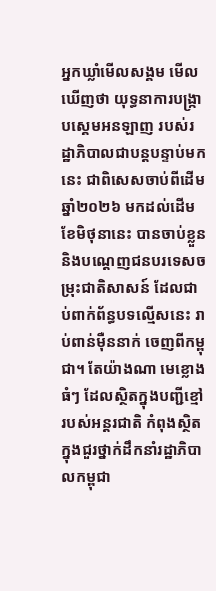អ្នកឃ្លាំមើលសង្គម មើលឃើញថា យុទ្ធនាការបង្ក្រាបស្គេមអនឡាញ របស់រដ្ឋាភិបាលជាបន្តបន្ទាប់មកនេះ ជាពិសេសចាប់ពីដើមឆ្នាំ២០២៦ មកដល់ដើមខែមិថុនានេះ បានចាប់ខ្លួន និងបណ្តេញជនបរទេសចម្រុះជាតិសាសន៍ ដែលជាប់ពាក់ព័ន្ធបទល្មើសនេះ រាប់ពាន់ម៉ឺននាក់ ចេញពីកម្ពុជា។ តែយ៉ាងណា មេខ្លោងធំៗ ដែលស្ថិតក្នុងបញ្ជីខ្មៅ របស់អន្តរជាតិ កំពុងស្ថិតក្នុងជួរថ្នាក់ដឹកនាំរដ្ឋាភិបាលកម្ពុជា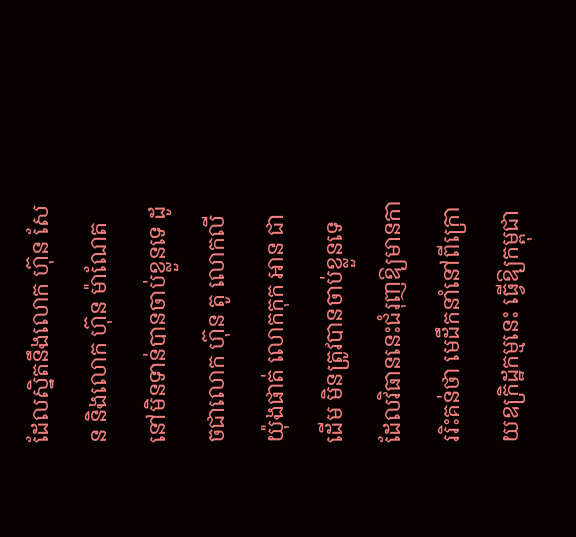ដែលស្និតនឹងលោក ហ៊ុន សែន និងលោក ហ៊ុន ម៉ាណែត នៅមិនទាន់បានចាប់ខ្លួនទេ ដូចជាលោក ហ៊ុន តូ លោកលី យ៉ុងផាត់ លោកកុក អាន ជាដើម មិនត្រូវបានចាប់ខ្លួនទេ ដែលវិធាននេះជំរុញឱ្យមានការរិះគន់ថា មេដឹកនាំនៅពីក្រោយឧក្រិដ្ឋកម្មនេះ ធ្វើឱ្យកម្ពុជា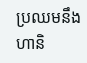ប្រឈមនឹងហានិ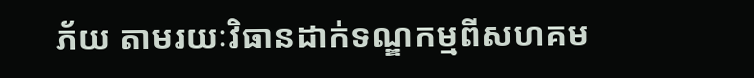ភ័យ តាមរយៈវិធានដាក់ទណ្ឌកម្មពីសហគម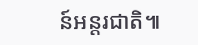ន៍អន្តរជាតិ៕